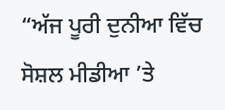“ਅੱਜ ਪੂਰੀ ਦੁਨੀਆ ਵਿੱਚ ਸੋਸ਼ਲ ਮੀਡੀਆ ’ਤੇ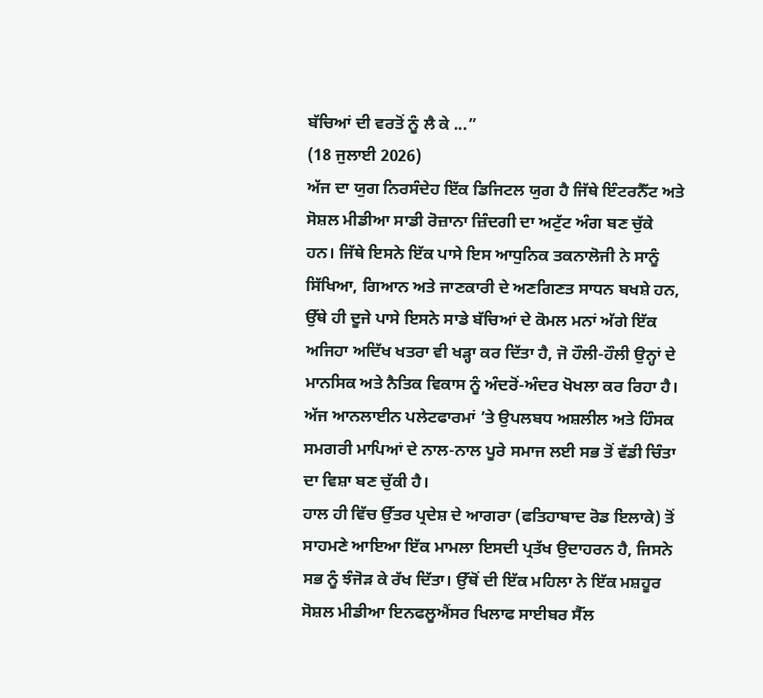ਬੱਚਿਆਂ ਦੀ ਵਰਤੋਂ ਨੂੰ ਲੈ ਕੇ ...”
(18 ਜੁਲਾਈ 2026)
ਅੱਜ ਦਾ ਯੁਗ ਨਿਰਸੰਦੇਹ ਇੱਕ ਡਿਜਿਟਲ ਯੁਗ ਹੈ ਜਿੱਥੇ ਇੰਟਰਨੈੱਟ ਅਤੇ ਸੋਸ਼ਲ ਮੀਡੀਆ ਸਾਡੀ ਰੋਜ਼ਾਨਾ ਜ਼ਿੰਦਗੀ ਦਾ ਅਟੁੱਟ ਅੰਗ ਬਣ ਚੁੱਕੇ ਹਨ। ਜਿੱਥੇ ਇਸਨੇ ਇੱਕ ਪਾਸੇ ਇਸ ਆਧੁਨਿਕ ਤਕਨਾਲੋਜੀ ਨੇ ਸਾਨੂੰ ਸਿੱਖਿਆ, ਗਿਆਨ ਅਤੇ ਜਾਣਕਾਰੀ ਦੇ ਅਣਗਿਣਤ ਸਾਧਨ ਬਖਸ਼ੇ ਹਨ, ਉੱਥੇ ਹੀ ਦੂਜੇ ਪਾਸੇ ਇਸਨੇ ਸਾਡੇ ਬੱਚਿਆਂ ਦੇ ਕੋਮਲ ਮਨਾਂ ਅੱਗੇ ਇੱਕ ਅਜਿਹਾ ਅਦਿੱਖ ਖਤਰਾ ਵੀ ਖੜ੍ਹਾ ਕਰ ਦਿੱਤਾ ਹੈ, ਜੋ ਹੌਲੀ-ਹੌਲੀ ਉਨ੍ਹਾਂ ਦੇ ਮਾਨਸਿਕ ਅਤੇ ਨੈਤਿਕ ਵਿਕਾਸ ਨੂੰ ਅੰਦਰੋਂ-ਅੰਦਰ ਖੋਖਲਾ ਕਰ ਰਿਹਾ ਹੈ। ਅੱਜ ਆਨਲਾਈਨ ਪਲੇਟਫਾਰਮਾਂ ’ਤੇ ਉਪਲਬਧ ਅਸ਼ਲੀਲ ਅਤੇ ਹਿੰਸਕ ਸਮਗਰੀ ਮਾਪਿਆਂ ਦੇ ਨਾਲ-ਨਾਲ ਪੂਰੇ ਸਮਾਜ ਲਈ ਸਭ ਤੋਂ ਵੱਡੀ ਚਿੰਤਾ ਦਾ ਵਿਸ਼ਾ ਬਣ ਚੁੱਕੀ ਹੈ।
ਹਾਲ ਹੀ ਵਿੱਚ ਉੱਤਰ ਪ੍ਰਦੇਸ਼ ਦੇ ਆਗਰਾ (ਫਤਿਹਾਬਾਦ ਰੋਡ ਇਲਾਕੇ) ਤੋਂ ਸਾਹਮਣੇ ਆਇਆ ਇੱਕ ਮਾਮਲਾ ਇਸਦੀ ਪ੍ਰਤੱਖ ਉਦਾਹਰਨ ਹੈ, ਜਿਸਨੇ ਸਭ ਨੂੰ ਝੰਜੋੜ ਕੇ ਰੱਖ ਦਿੱਤਾ। ਉੱਥੋਂ ਦੀ ਇੱਕ ਮਹਿਲਾ ਨੇ ਇੱਕ ਮਸ਼ਹੂਰ ਸੋਸ਼ਲ ਮੀਡੀਆ ਇਨਫਲੂਐਂਸਰ ਖਿਲਾਫ ਸਾਈਬਰ ਸੈੱਲ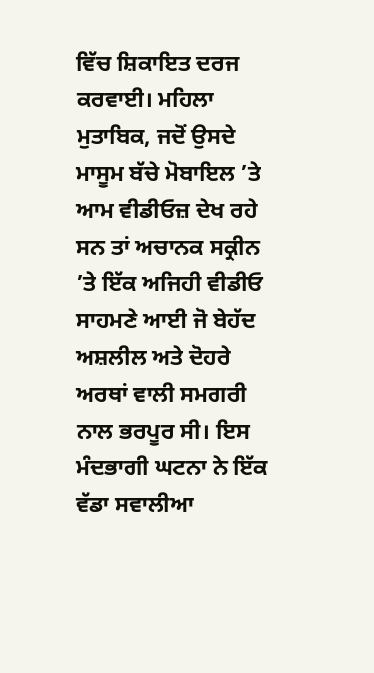ਵਿੱਚ ਸ਼ਿਕਾਇਤ ਦਰਜ ਕਰਵਾਈ। ਮਹਿਲਾ ਮੁਤਾਬਿਕ, ਜਦੋਂ ਉਸਦੇ ਮਾਸੂਮ ਬੱਚੇ ਮੋਬਾਇਲ ’ਤੇ ਆਮ ਵੀਡੀਓਜ਼ ਦੇਖ ਰਹੇ ਸਨ ਤਾਂ ਅਚਾਨਕ ਸਕ੍ਰੀਨ ’ਤੇ ਇੱਕ ਅਜਿਹੀ ਵੀਡੀਓ ਸਾਹਮਣੇ ਆਈ ਜੋ ਬੇਹੱਦ ਅਸ਼ਲੀਲ ਅਤੇ ਦੋਹਰੇ ਅਰਥਾਂ ਵਾਲੀ ਸਮਗਰੀ ਨਾਲ ਭਰਪੂਰ ਸੀ। ਇਸ ਮੰਦਭਾਗੀ ਘਟਨਾ ਨੇ ਇੱਕ ਵੱਡਾ ਸਵਾਲੀਆ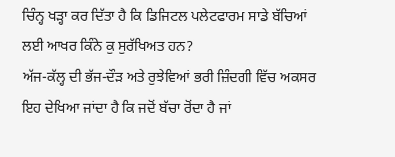ਚਿੰਨ੍ਹ ਖੜ੍ਹਾ ਕਰ ਦਿੱਤਾ ਹੈ ਕਿ ਡਿਜਿਟਲ ਪਲੇਟਫਾਰਮ ਸਾਡੇ ਬੱਚਿਆਂ ਲਈ ਆਖਰ ਕਿੰਨੇ ਕੁ ਸੁਰੱਖਿਅਤ ਹਨ?
ਅੱਜ-ਕੱਲ੍ਹ ਦੀ ਭੱਜ-ਦੌੜ ਅਤੇ ਰੁਝੇਵਿਆਂ ਭਰੀ ਜ਼ਿੰਦਗੀ ਵਿੱਚ ਅਕਸਰ ਇਹ ਦੇਖਿਆ ਜਾਂਦਾ ਹੈ ਕਿ ਜਦੋਂ ਬੱਚਾ ਰੋਂਦਾ ਹੈ ਜਾਂ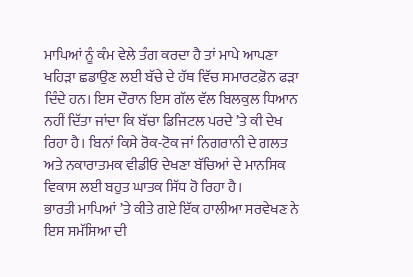ਮਾਪਿਆਂ ਨੂੰ ਕੰਮ ਵੇਲੇ ਤੰਗ ਕਰਦਾ ਹੈ ਤਾਂ ਮਾਪੇ ਆਪਣਾ ਖਹਿੜਾ ਛਡਾਉਣ ਲਈ ਬੱਚੇ ਦੇ ਹੱਥ ਵਿੱਚ ਸਮਾਰਟਫ਼ੋਨ ਫੜਾ ਦਿੰਦੇ ਹਨ। ਇਸ ਦੌਰਾਨ ਇਸ ਗੱਲ ਵੱਲ ਬਿਲਕੁਲ ਧਿਆਨ ਨਹੀਂ ਦਿੱਤਾ ਜਾਂਦਾ ਕਿ ਬੱਚਾ ਡਿਜਿਟਲ ਪਰਦੇ ’ਤੇ ਕੀ ਦੇਖ ਰਿਹਾ ਹੈ। ਬਿਨਾਂ ਕਿਸੇ ਰੋਕ-ਟੋਕ ਜਾਂ ਨਿਗਰਾਨੀ ਦੇ ਗਲਤ ਅਤੇ ਨਕਾਰਾਤਮਕ ਵੀਡੀਓ ਦੇਖਣਾ ਬੱਚਿਆਂ ਦੇ ਮਾਨਸਿਕ ਵਿਕਾਸ ਲਈ ਬਹੁਤ ਘਾਤਕ ਸਿੱਧ ਹੋ ਰਿਹਾ ਹੈ।
ਭਾਰਤੀ ਮਾਪਿਆਂ ’ਤੇ ਕੀਤੇ ਗਏ ਇੱਕ ਹਾਲੀਆ ਸਰਵੇਖਣ ਨੇ ਇਸ ਸਮੱਸਿਆ ਦੀ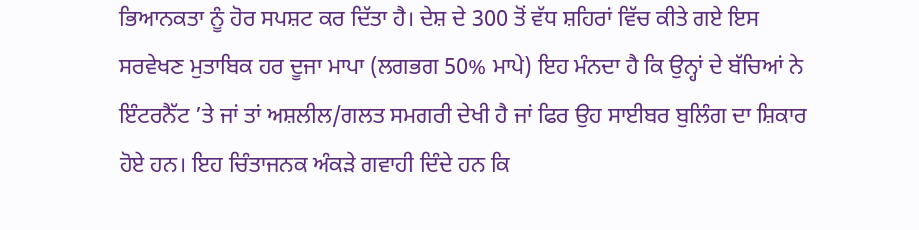ਭਿਆਨਕਤਾ ਨੂੰ ਹੋਰ ਸਪਸ਼ਟ ਕਰ ਦਿੱਤਾ ਹੈ। ਦੇਸ਼ ਦੇ 300 ਤੋਂ ਵੱਧ ਸ਼ਹਿਰਾਂ ਵਿੱਚ ਕੀਤੇ ਗਏ ਇਸ ਸਰਵੇਖਣ ਮੁਤਾਬਿਕ ਹਰ ਦੂਜਾ ਮਾਪਾ (ਲਗਭਗ 50% ਮਾਪੇ) ਇਹ ਮੰਨਦਾ ਹੈ ਕਿ ਉਨ੍ਹਾਂ ਦੇ ਬੱਚਿਆਂ ਨੇ ਇੰਟਰਨੈੱਟ ’ਤੇ ਜਾਂ ਤਾਂ ਅਸ਼ਲੀਲ/ਗਲਤ ਸਮਗਰੀ ਦੇਖੀ ਹੈ ਜਾਂ ਫਿਰ ਉਹ ਸਾਈਬਰ ਬੁਲਿੰਗ ਦਾ ਸ਼ਿਕਾਰ ਹੋਏ ਹਨ। ਇਹ ਚਿੰਤਾਜਨਕ ਅੰਕੜੇ ਗਵਾਹੀ ਦਿੰਦੇ ਹਨ ਕਿ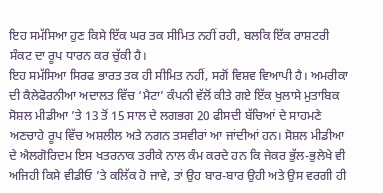ਇਹ ਸਮੱਸਿਆ ਹੁਣ ਕਿਸੇ ਇੱਕ ਘਰ ਤਕ ਸੀਮਿਤ ਨਹੀਂ ਰਹੀ, ਬਲਕਿ ਇੱਕ ਰਾਸ਼ਟਰੀ ਸੰਕਟ ਦਾ ਰੂਪ ਧਾਰਨ ਕਰ ਚੁੱਕੀ ਹੈ।
ਇਹ ਸਮੱਸਿਆ ਸਿਰਫ ਭਾਰਤ ਤਕ ਹੀ ਸੀਮਿਤ ਨਹੀਂ, ਸਗੋਂ ਵਿਸ਼ਵ ਵਿਆਪੀ ਹੈ। ਅਮਰੀਕਾ ਦੀ ਕੈਲੇਫੋਰਨੀਆ ਅਦਾਲਤ ਵਿੱਚ ‘ਮੈਟਾ’ ਕੰਪਨੀ ਵੱਲੋਂ ਕੀਤੇ ਗਏ ਇੱਕ ਖੁਲਾਸੇ ਮੁਤਾਬਿਕ ਸੋਸ਼ਲ ਮੀਡੀਆ ’ਤੇ 13 ਤੋਂ 15 ਸਾਲ ਦੇ ਲਗਭਗ 20 ਫੀਸਦੀ ਬੱਚਿਆਂ ਦੇ ਸਾਹਮਣੇ ਅਣਚਾਹੇ ਰੂਪ ਵਿੱਚ ਅਸ਼ਲੀਲ ਅਤੇ ਨਗਨ ਤਸਵੀਰਾਂ ਆ ਜਾਂਦੀਆਂ ਹਨ। ਸੋਸ਼ਲ ਮੀਡੀਆ ਦੇ ਐਲਗੋਰਿਦਮ ਇਸ ਖਤਰਨਾਕ ਤਰੀਕੇ ਨਾਲ ਕੰਮ ਕਰਦੇ ਹਨ ਕਿ ਜੇਕਰ ਭੁੱਲ-ਭੁਲੇਖੇ ਵੀ ਅਜਿਹੀ ਕਿਸੇ ਵੀਡੀਓ ’ਤੇ ਕਲਿੱਕ ਹੋ ਜਾਵੇ, ਤਾਂ ਉਹ ਬਾਰ-ਬਾਰ ਉਹੀ ਅਤੇ ਉਸ ਵਰਗੀ ਹੀ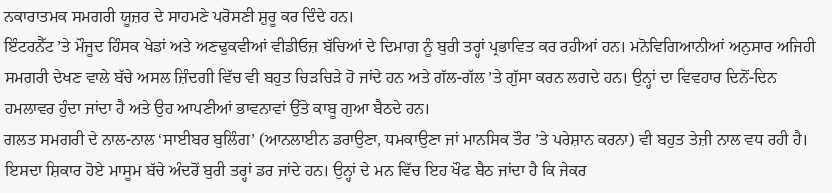ਨਕਾਰਾਤਮਕ ਸਮਗਰੀ ਯੂਜ਼ਰ ਦੇ ਸਾਹਮਣੇ ਪਰੋਸਣੀ ਸ਼ੁਰੂ ਕਰ ਦਿੰਦੇ ਹਨ।
ਇੰਟਰਨੈੱਟ ’ਤੇ ਮੌਜੂਦ ਹਿੰਸਕ ਖੇਡਾਂ ਅਤੇ ਅਣਢੁਕਵੀਆਂ ਵੀਡੀਓਜ਼ ਬੱਚਿਆਂ ਦੇ ਦਿਮਾਗ ਨੂੰ ਬੁਰੀ ਤਰ੍ਹਾਂ ਪ੍ਰਭਾਵਿਤ ਕਰ ਰਹੀਆਂ ਹਨ। ਮਨੋਵਿਗਿਆਨੀਆਂ ਅਨੁਸਾਰ ਅਜਿਹੀ ਸਮਗਰੀ ਦੇਖਣ ਵਾਲੇ ਬੱਚੇ ਅਸਲ ਜ਼ਿੰਦਗੀ ਵਿੱਚ ਵੀ ਬਹੁਤ ਚਿੜਚਿੜੇ ਹੋ ਜਾਂਦੇ ਹਨ ਅਤੇ ਗੱਲ-ਗੱਲ ’ਤੇ ਗੁੱਸਾ ਕਰਨ ਲਗਦੇ ਹਨ। ਉਨ੍ਹਾਂ ਦਾ ਵਿਵਹਾਰ ਦਿਨੋਂ-ਦਿਨ ਹਮਲਾਵਰ ਹੁੰਦਾ ਜਾਂਦਾ ਹੈ ਅਤੇ ਉਹ ਆਪਣੀਆਂ ਭਾਵਨਾਵਾਂ ਉੱਤੇ ਕਾਬੂ ਗੁਆ ਬੈਠਦੇ ਹਨ।
ਗਲਤ ਸਮਗਰੀ ਦੇ ਨਾਲ-ਨਾਲ ‘ਸਾਈਬਰ ਬੁਲਿੰਗ’ (ਆਨਲਾਈਨ ਡਰਾਉਣਾ, ਧਮਕਾਉਣਾ ਜਾਂ ਮਾਨਸਿਕ ਤੌਰ ’ਤੇ ਪਰੇਸ਼ਾਨ ਕਰਨਾ) ਵੀ ਬਹੁਤ ਤੇਜ਼ੀ ਨਾਲ ਵਧ ਰਹੀ ਹੈ। ਇਸਦਾ ਸ਼ਿਕਾਰ ਹੋਏ ਮਾਸੂਮ ਬੱਚੇ ਅੰਦਰੋਂ ਬੁਰੀ ਤਰ੍ਹਾਂ ਡਰ ਜਾਂਦੇ ਹਨ। ਉਨ੍ਹਾਂ ਦੇ ਮਨ ਵਿੱਚ ਇਹ ਖੌਫ ਬੈਠ ਜਾਂਦਾ ਹੈ ਕਿ ਜੇਕਰ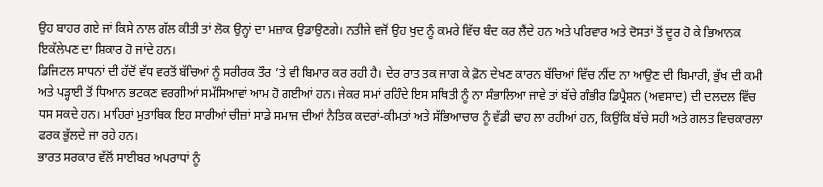ਉਹ ਬਾਹਰ ਗਏ ਜਾਂ ਕਿਸੇ ਨਾਲ ਗੱਲ ਕੀਤੀ ਤਾਂ ਲੋਕ ਉਨ੍ਹਾਂ ਦਾ ਮਜ਼ਾਕ ਉਡਾਉਣਗੇ। ਨਤੀਜੇ ਵਜੋਂ ਉਹ ਖੁਦ ਨੂੰ ਕਮਰੇ ਵਿੱਚ ਬੰਦ ਕਰ ਲੈਂਦੇ ਹਨ ਅਤੇ ਪਰਿਵਾਰ ਅਤੇ ਦੋਸਤਾਂ ਤੋਂ ਦੂਰ ਹੋ ਕੇ ਭਿਆਨਕ ਇਕੱਲੇਪਣ ਦਾ ਸ਼ਿਕਾਰ ਹੋ ਜਾਂਦੇ ਹਨ।
ਡਿਜਿਟਲ ਸਾਧਨਾਂ ਦੀ ਹੱਦੋਂ ਵੱਧ ਵਰਤੋਂ ਬੱਚਿਆਂ ਨੂੰ ਸਰੀਰਕ ਤੌਰ ’ਤੇ ਵੀ ਬਿਮਾਰ ਕਰ ਰਹੀ ਹੈ। ਦੇਰ ਰਾਤ ਤਕ ਜਾਗ ਕੇ ਫ਼ੋਨ ਦੇਖਣ ਕਾਰਨ ਬੱਚਿਆਂ ਵਿੱਚ ਨੀਂਦ ਨਾ ਆਉਣ ਦੀ ਬਿਮਾਰੀ, ਭੁੱਖ ਦੀ ਕਮੀ ਅਤੇ ਪੜ੍ਹਾਈ ਤੋਂ ਧਿਆਨ ਭਟਕਣ ਵਰਗੀਆਂ ਸਮੱਸਿਆਵਾਂ ਆਮ ਹੋ ਗਈਆਂ ਹਨ। ਜੇਕਰ ਸਮਾਂ ਰਹਿੰਦੇ ਇਸ ਸਥਿਤੀ ਨੂੰ ਨਾ ਸੰਭਾਲਿਆ ਜਾਵੇ ਤਾਂ ਬੱਚੇ ਗੰਭੀਰ ਡਿਪ੍ਰੈਸ਼ਨ (ਅਵਸਾਦ) ਦੀ ਦਲਦਲ ਵਿੱਚ ਧਸ ਸਕਦੇ ਹਨ। ਮਾਹਿਰਾਂ ਮੁਤਾਬਿਕ ਇਹ ਸਾਰੀਆਂ ਚੀਜ਼ਾਂ ਸਾਡੇ ਸਮਾਜ ਦੀਆਂ ਨੈਤਿਕ ਕਦਰਾਂ-ਕੀਮਤਾਂ ਅਤੇ ਸੱਭਿਆਚਾਰ ਨੂੰ ਵੱਡੀ ਢਾਹ ਲਾ ਰਹੀਆਂ ਹਨ, ਕਿਉਂਕਿ ਬੱਚੇ ਸਹੀ ਅਤੇ ਗਲਤ ਵਿਚਕਾਰਲਾ ਫਰਕ ਭੁੱਲਦੇ ਜਾ ਰਹੇ ਹਨ।
ਭਾਰਤ ਸਰਕਾਰ ਵੱਲੋਂ ਸਾਈਬਰ ਅਪਰਾਧਾਂ ਨੂੰ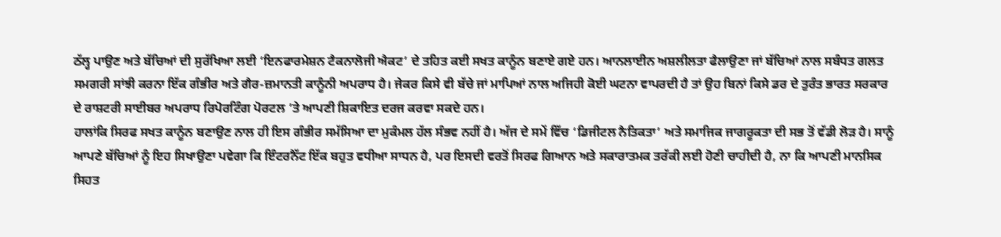ਠੱਲ੍ਹ ਪਾਉਣ ਅਤੇ ਬੱਚਿਆਂ ਦੀ ਸੁਰੱਖਿਆ ਲਈ ‘ਇਨਫਾਰਮੇਸ਼ਨ ਟੈਕਨਾਲੋਜੀ ਐਕਟ’ ਦੇ ਤਹਿਤ ਕਈ ਸਖਤ ਕਾਨੂੰਨ ਬਣਾਏ ਗਏ ਹਨ। ਆਨਲਾਈਨ ਅਸ਼ਲੀਲਤਾ ਫੈਲਾਉਣਾ ਜਾਂ ਬੱਚਿਆਂ ਨਾਲ ਸਬੰਧਤ ਗਲਤ ਸਮਗਰੀ ਸਾਂਝੀ ਕਰਨਾ ਇੱਕ ਗੰਭੀਰ ਅਤੇ ਗੈਰ-ਜ਼ਮਾਨਤੀ ਕਾਨੂੰਨੀ ਅਪਰਾਧ ਹੈ। ਜੇਕਰ ਕਿਸੇ ਵੀ ਬੱਚੇ ਜਾਂ ਮਾਪਿਆਂ ਨਾਲ ਅਜਿਹੀ ਕੋਈ ਘਟਨਾ ਵਾਪਰਦੀ ਹੈ ਤਾਂ ਉਹ ਬਿਨਾਂ ਕਿਸੇ ਡਰ ਦੇ ਤੁਰੰਤ ਭਾਰਤ ਸਰਕਾਰ ਦੇ ਰਾਸ਼ਟਰੀ ਸਾਈਬਰ ਅਪਰਾਧ ਰਿਪੋਰਟਿੰਗ ਪੋਰਟਲ ’ਤੇ ਆਪਣੀ ਸ਼ਿਕਾਇਤ ਦਰਜ ਕਰਵਾ ਸਕਦੇ ਹਨ।
ਹਾਲਾਂਕਿ ਸਿਰਫ ਸਖਤ ਕਾਨੂੰਨ ਬਣਾਉਣ ਨਾਲ ਹੀ ਇਸ ਗੰਭੀਰ ਸਮੱਸਿਆ ਦਾ ਮੁਕੰਮਲ ਹੱਲ ਸੰਭਵ ਨਹੀਂ ਹੈ। ਅੱਜ ਦੇ ਸਮੇਂ ਵਿੱਚ ‘ਡਿਜੀਟਲ ਨੈਤਿਕਤਾ’ ਅਤੇ ਸਮਾਜਿਕ ਜਾਗਰੂਕਤਾ ਦੀ ਸਭ ਤੋਂ ਵੱਡੀ ਲੋੜ ਹੈ। ਸਾਨੂੰ ਆਪਣੇ ਬੱਚਿਆਂ ਨੂੰ ਇਹ ਸਿਖਾਉਣਾ ਪਵੇਗਾ ਕਿ ਇੰਟਰਨੈੱਟ ਇੱਕ ਬਹੁਤ ਵਧੀਆ ਸਾਧਨ ਹੈ, ਪਰ ਇਸਦੀ ਵਰਤੋਂ ਸਿਰਫ ਗਿਆਨ ਅਤੇ ਸਕਾਰਾਤਮਕ ਤਰੱਕੀ ਲਈ ਹੋਣੀ ਚਾਹੀਦੀ ਹੈ, ਨਾ ਕਿ ਆਪਣੀ ਮਾਨਸਿਕ ਸਿਹਤ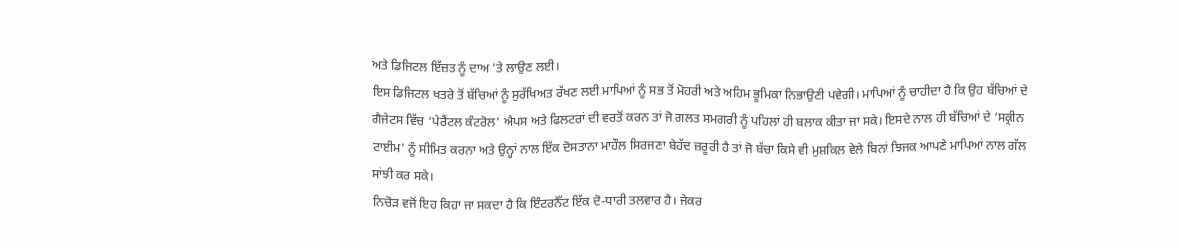ਅਤੇ ਡਿਜਿਟਲ ਇੱਜ਼ਤ ਨੂੰ ਦਾਅ ’ਤੇ ਲਾਉਣ ਲਈ।
ਇਸ ਡਿਜਿਟਲ ਖਤਰੇ ਤੋਂ ਬੱਚਿਆਂ ਨੂੰ ਸੁਰੱਖਿਅਤ ਰੱਖਣ ਲਈ ਮਾਪਿਆਂ ਨੂੰ ਸਭ ਤੋਂ ਮੋਹਰੀ ਅਤੇ ਅਹਿਮ ਭੂਮਿਕਾ ਨਿਭਾਉਣੀ ਪਵੇਗੀ। ਮਾਪਿਆਂ ਨੂੰ ਚਾਹੀਦਾ ਹੈ ਕਿ ਉਹ ਬੱਚਿਆਂ ਦੇ ਗੈਜੇਟਸ ਵਿੱਚ ‘ਪੇਰੈਂਟਲ ਕੰਟਰੋਲ’ ਐਪਸ ਅਤੇ ਫਿਲਟਰਾਂ ਦੀ ਵਰਤੋਂ ਕਰਨ ਤਾਂ ਜੋ ਗਲਤ ਸਮਗਰੀ ਨੂੰ ਪਹਿਲਾਂ ਹੀ ਬਲਾਕ ਕੀਤਾ ਜਾ ਸਕੇ। ਇਸਦੇ ਨਾਲ ਹੀ ਬੱਚਿਆਂ ਦੇ ‘ਸਕ੍ਰੀਨ ਟਾਈਮ’ ਨੂੰ ਸੀਮਿਤ ਕਰਨਾ ਅਤੇ ਉਨ੍ਹਾਂ ਨਾਲ ਇੱਕ ਦੋਸਤਾਨਾ ਮਾਹੌਲ ਸਿਰਜਣਾ ਬੇਹੱਦ ਜ਼ਰੂਰੀ ਹੈ ਤਾਂ ਜੋ ਬੱਚਾ ਕਿਸੇ ਵੀ ਮੁਸ਼ਕਿਲ ਵੇਲੇ ਬਿਨਾਂ ਝਿਜਕ ਆਪਣੇ ਮਾਪਿਆਂ ਨਾਲ ਗੱਲ ਸਾਂਝੀ ਕਰ ਸਕੇ।
ਨਿਚੋੜ ਵਜੋਂ ਇਹ ਕਿਹਾ ਜਾ ਸਕਦਾ ਹੈ ਕਿ ਇੰਟਰਨੈੱਟ ਇੱਕ ਦੋ-ਧਾਰੀ ਤਲਵਾਰ ਹੈ। ਜੇਕਰ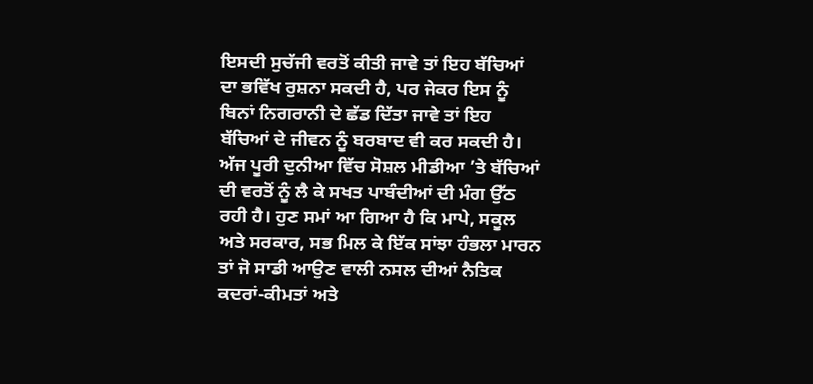ਇਸਦੀ ਸੁਚੱਜੀ ਵਰਤੋਂ ਕੀਤੀ ਜਾਵੇ ਤਾਂ ਇਹ ਬੱਚਿਆਂ ਦਾ ਭਵਿੱਖ ਰੁਸ਼ਨਾ ਸਕਦੀ ਹੈ, ਪਰ ਜੇਕਰ ਇਸ ਨੂੰ ਬਿਨਾਂ ਨਿਗਰਾਨੀ ਦੇ ਛੱਡ ਦਿੱਤਾ ਜਾਵੇ ਤਾਂ ਇਹ ਬੱਚਿਆਂ ਦੇ ਜੀਵਨ ਨੂੰ ਬਰਬਾਦ ਵੀ ਕਰ ਸਕਦੀ ਹੈ। ਅੱਜ ਪੂਰੀ ਦੁਨੀਆ ਵਿੱਚ ਸੋਸ਼ਲ ਮੀਡੀਆ ’ਤੇ ਬੱਚਿਆਂ ਦੀ ਵਰਤੋਂ ਨੂੰ ਲੈ ਕੇ ਸਖਤ ਪਾਬੰਦੀਆਂ ਦੀ ਮੰਗ ਉੱਠ ਰਹੀ ਹੈ। ਹੁਣ ਸਮਾਂ ਆ ਗਿਆ ਹੈ ਕਿ ਮਾਪੇ, ਸਕੂਲ ਅਤੇ ਸਰਕਾਰ, ਸਭ ਮਿਲ ਕੇ ਇੱਕ ਸਾਂਝਾ ਹੰਭਲਾ ਮਾਰਨ ਤਾਂ ਜੋ ਸਾਡੀ ਆਉਣ ਵਾਲੀ ਨਸਲ ਦੀਆਂ ਨੈਤਿਕ ਕਦਰਾਂ-ਕੀਮਤਾਂ ਅਤੇ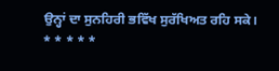ਉਨ੍ਹਾਂ ਦਾ ਸੁਨਹਿਰੀ ਭਵਿੱਖ ਸੁਰੱਖਿਅਤ ਰਹਿ ਸਕੇ।
* * * * *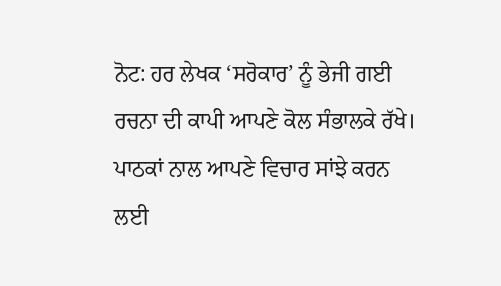ਨੋਟ: ਹਰ ਲੇਖਕ ‘ਸਰੋਕਾਰ’ ਨੂੰ ਭੇਜੀ ਗਈ ਰਚਨਾ ਦੀ ਕਾਪੀ ਆਪਣੇ ਕੋਲ ਸੰਭਾਲਕੇ ਰੱਖੇ।
ਪਾਠਕਾਂ ਨਾਲ ਆਪਣੇ ਵਿਚਾਰ ਸਾਂਝੇ ਕਰਨ ਲਈ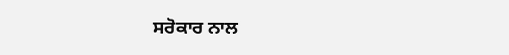ਸਰੋਕਾਰ ਨਾਲ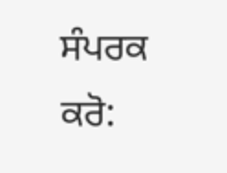ਸੰਪਰਕ ਕਰੋ: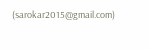(sarokar2015@gmail.com)